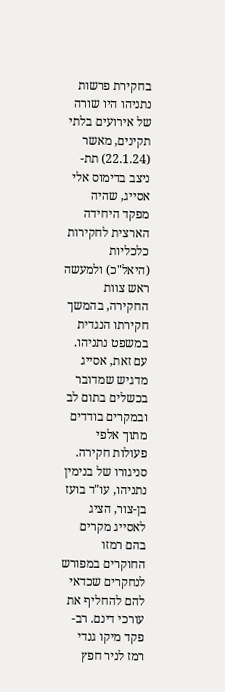בחקירת פרשות נתניהו היו שורה של אירועים בלתי תקינים, מאשר (22.1.24) תת-ניצב בדימוס אלי אסייג, שהיה מפקד היחידה הארצית לחקירות כלכליות (היאל"כ) ולמעשה ראש צוות החקירה, בהמשך חקירתו הנגדית במשפט נתניהו. עם זאת, אסייג מדגיש שמדובר בכשלים בתום לב ובמקרים בודדים מתוך אלפי פעולות חקירה.
סניגורו של בנימין נתניהו, עו"ד בועז בן-צור, הציג לאסייג מקרים בהם רמזו החוקרים במפורש לנחקרים שכדאי להם להחליף את עורכי דינם. רב-פקד מיקו גנדי רמז לניר חפץ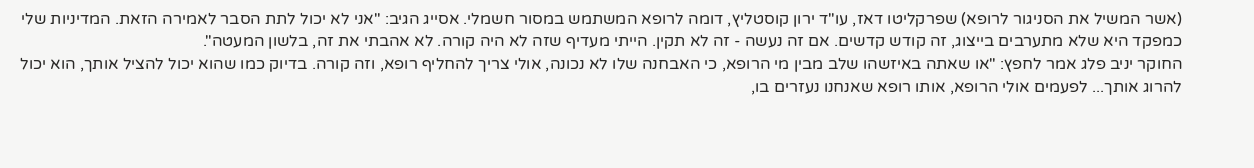(אשר המשיל את הסניגור לרופא) שפרקליטו דאז, עו"ד ירון קוסטליץ, דומה לרופא המשתמש במסור חשמלי. אסייג הגיב: "אני לא יכול לתת הסבר לאמירה הזאת. המדיניות שלי כמפקד היא שלא מתערבים בייצוג, זה קודש קדשים. אם זה נעשה - זה לא תקין. הייתי מעדיף שזה לא היה קורה. לא אהבתי את זה, בלשון המעטה".
החוקר יניב פלג אמר לחפץ: "או שאתה באיזשהו שלב מבין מי הרופא, כי האבחנה שלו לא נכונה, אולי צריך להחליף רופא, וזה קורה. בדיוק כמו שהוא יכול להציל אותך, הוא יכול להרוג אותך... לפעמים אולי הרופא, אותו רופא שאנחנו נעזרים בו,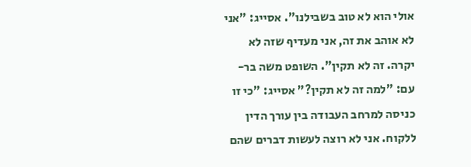אולי הוא לא טוב בשבילנו". אסייג: "אני לא אוהב את זה, אני מעדיף שזה לא יקרה. זה לא תקין". השופט משה בר-עם: "למה זה לא תקין?" אסייג: "כי זו כניסה למרחב העבודה בין עורך הדין ללקוח. אני לא רוצה לעשות דברים שהם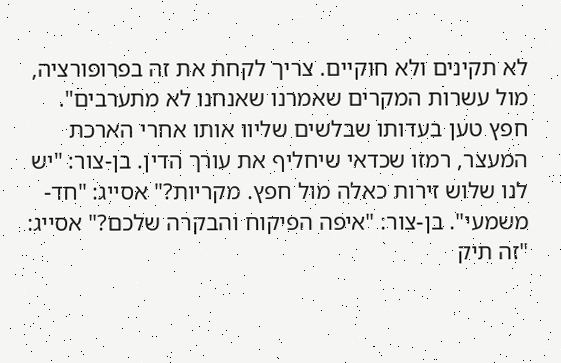לא תקינים ולא חוקיים. צריך לקחת את זה בפרופורציה, מול עשרות המקרים שאמרנו שאנחנו לא מתערבים".
חפץ טען בעדותו שבלשים שליוו אותו אחרי הארכת המעצר, רמזו שכדאי שיחליף את עורך הדין. בן-צור: "יש לנו שלוש זירות כאלה מול חפץ. מקריות?" אסייג: "חד-משמעי". בן-צור: "איפה הפיקוח והבקרה שלכם?" אסייג: "זה תיק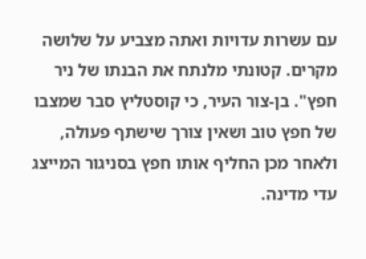עם עשרות עדויות ואתה מצביע על שלושה מקרים. קטונתי מלנתח את הבנתו של ניר חפץ". בן-צור העיר, כי קוסטליץ סבר שמצבו של חפץ טוב ושאין צורך שישתף פעולה, ולאחר מכן החליף אותו חפץ בסניגור המייצג עדי מדינה.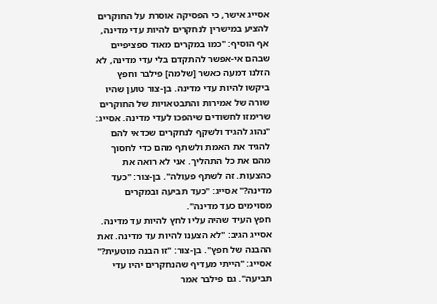אסייג אישר, כי הפסיקה אוסרת על החוקרים להציע במישרין לנחקרים להיות עדי מדינה, אף הוסיף: "כמו במקרים מאוד ספציפיים שבהם אי-אפשר להתקדם בלי עדי מדינה, לא הזלנו דמעה כאשר [שלמה] פילבר וחפץ ביקשו להיות עדי מדינה. בן-צור טוען שהיו שורה של אמירות והתבטאויות של החוקרים שרימזו לחשודים שיהפכו לעדי מדינה. אסייג: "נהוג להגיד ולשקף לנחקרים שכדאי להם להגיד את האמת ולשתף מהם כדי לחסוך מהם את כל התהליך. אני לא רואה את כהצעות. זה לשתף פעולה". בן-צור: "כעד מדינה?" אסייג: "כעד תביעה ובמקרים מסוימים כעד מדינה".
חפץ העיד שהיה עליו לחץ להיות עד מדינה. אסייג הגיב: "לא הצענו להיות עד מדינה. זאת ההבנה של חפץ". בן-צור: "זו הבנה מוטעית?" אסייג: "הייתי מעדיף שהנחקרים יהיו עדי תביעה". גם פילבר אמר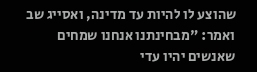שהוצע לו להיות עד מדינה, ואסייג שב ואמר: "מבחינתנו אנחנו שמחים שאנשים יהיו עדי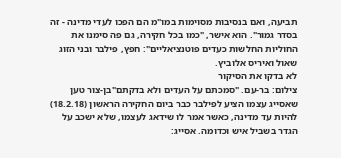תביעה, ואם בנסיבות מסוימות במו"מ הם הפכו לעדי מדינה - זה בסדר גמור". הוא אישר, "כמו בכל חקירה, גם פה סימנו את החוליות החלשות כעדים פוטנציאליים": חפץ, פילבר ובני הזוג שאול ואיריס אלוביץ.
לא בדקו את הסיקור
צילום: בר-עם. "סמכתם על העדים ולא בדקתם"בן-צור טען שאסייג עצמו הציע לפילבר כבר ביום החקירה הראשון (18.2.18) להיות עד מדינה, כאשר אמר לו שידאג לעצמו, שלא ישכב על הגדר בשביל איש וכדומה. אסייג: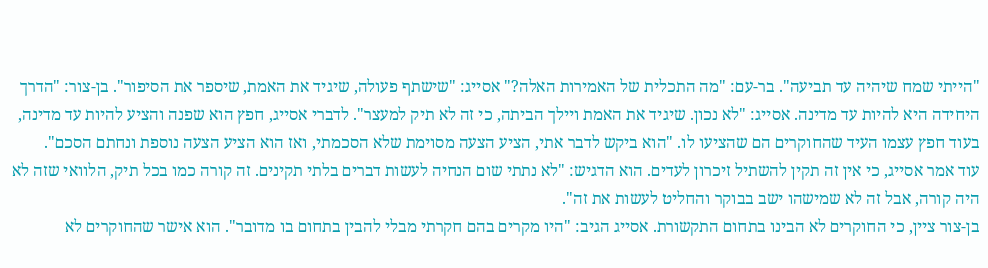"הייתי שמח שיהיה עד תביעה". בר-עם: "מה התכלית של האמירות האלה?" אסייג: "שישתף פעולה, שיגיד את האמת, שיספר את הסיפור". בן-צור: "הדרך היחידה היא להיות עד מדינה. אסייג: "לא נכון. שיגיד את האמת ויילך הביתה, כי זה לא תיק למעצר". לדברי אסייג, חפץ הוא שפנה והציע להיות עד מדינה, בעוד חפץ עצמו העיד שהחוקרים הם שהציעו לו. "הוא ביקש לדבר אתי, הציע הצעה מסוימת שלא הסכמתי, ואז הוא הציע הצעה נוספת ונחתם הסכם".
עוד אמר אסייג, כי אין זה תקין להשתיל זיכרון לעדים. הוא הדגיש: "לא נתתי שום הנחיה לעשות דברים בלתי תקינים. זה קורה כמו בכל תיק, הלוואי שזה לא היה קורה, אבל זה לא שמישהו ישב בבוקר והחליט לעשות את זה".
בן-צור ציין, כי החוקרים לא הבינו בתחום התקשורת. אסייג הגיב: "היו מקרים בהם חקרתי מבלי להבין בתחום בו מדובר". הוא אישר שהחוקרים לא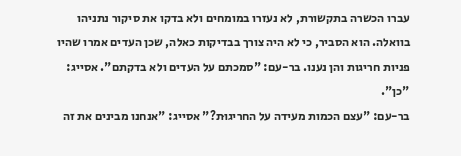עברו הכשרה בתקשורת, לא נעזרו במומחים ולא בדקו את סיקור נתניהו בוואלה. הוא הסביר, כי לא היה צורך בבדיקות כאלה, שכן העדים אמרו שהיו פניות חריגות והן נענו. בר-עם: "סמכתם על העדים ולא בדקתם". אסייג: "כן".
בר-עם: "עצם הכמות מעידה על החריגוּת?" אסייג: "אנחנו מבינים את זה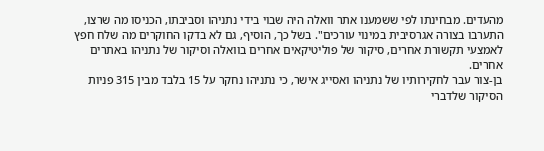מהעדים. מבחינתו לפי ששמענו אתר וואלה היה שבוי בידי נתניהו וסביבתו, הכניסו מה שרצו, התערבו בצורה אגרסיבית במינוי עורכים". בשל כך, הוסיף, גם לא בדקו החוקרים מה שלח חפץ לאמצעי תקשורת אחרים, סיקור של פוליטיקאים אחרים בוואלה וסיקור של נתניהו באתרים אחרים.
בן-צור עבר לחקירותיו של נתניהו ואסייג אישר, כי נתניהו נחקר על 15 בלבד מבין 315 פניות הסיקור שלדברי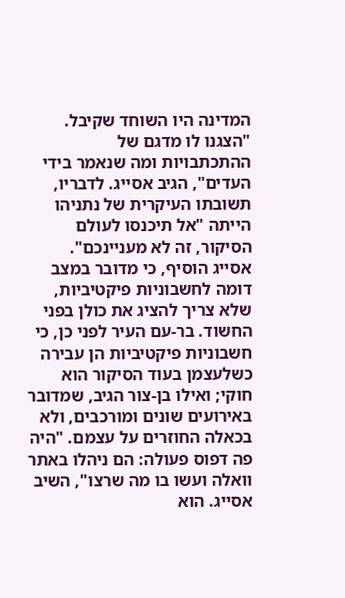המדינה היו השוחד שקיבל. "הצגנו לו מדגם של ההתכתבויות ומה שנאמר בידי העדים", הגיב אסייג. לדבריו, תשובתו העיקרית של נתניהו הייתה "אל תיכנסו לעולם הסיקור, זה לא מעניינכם".
אסייג הוסיף, כי מדובר במצב דומה לחשבוניות פיקטיביות, שלא צריך להציג את כולן בפני החשוד. בר-עם העיר לפני כן, כי חשבוניות פיקטיביות הן עבירה כשלעצמן בעוד הסיקור הוא חוקי; ואילו בן-צור הגיב, שמדובר באירועים שונים ומורכבים, ולא בכאלה החוזרים על עצמם. "היה פה דפוס פעולה: הם ניהלו באתר וואלה ועשו בו מה שרצו", השיב אסייג. הוא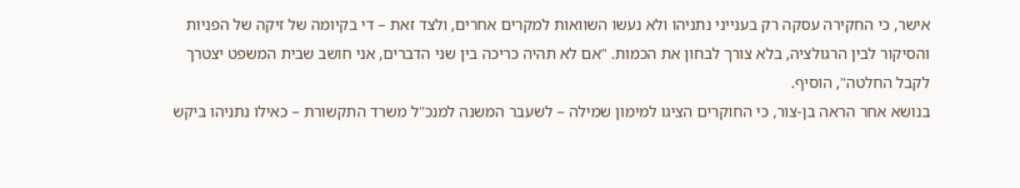אישר, כי החקירה עסקה רק בענייני נתניהו ולא נעשו השוואות למקרים אחרים, ולצד זאת – די בקיומה של זיקה של הפניות והסיקור לבין הרגולציה, בלא צורך לבחון את הכמות. "אם לא תהיה כריכה בין שני הדברים, אני חושב שבית המשפט יצטרך לקבל החלטה", הוסיף.
בנושא אחר הראה בן-צור, כי החוקרים הציגו למימון שמילה – לשעבר המשנה למנכ"ל משרד התקשורת – כאילו נתניהו ביקש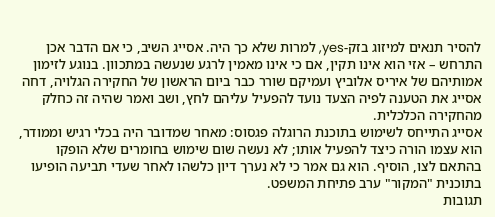להסיר תנאים למיזוג בזק-yes, למרות שלא כך היה. אסייג השיב, כי אם הדבר אכן התרחש – אזי הוא אינו תקין, אם כי אינו מאמין לרגע שנעשה במתכוון. בנוגע לזימון אמותיהם של איריס אלוביץ ועמיקם שורר כבר ביום הראשון של החקירה הגלויה, דחה אסייג את הטענה לפיה הצעד נועד להפעיל עליהם לחץ, ושב ואמר שהיה זה כחלק מהחקירה הכלכלית.
אסייג התייחס לשימוש בתוכנת הרוגלה פגסוס: מאחר שמדובר היה בכלי רגיש וממודר, הוא עצמו הורה כיצד להפעיל אותו; לא נעשה שום שימוש בחומרים שלא הופקו בהתאם לצו, הוסיף. הוא גם אמר כי לא נערך דיון כלשהו לאחר שעדי תביעה הופיעו בתוכנית "המקור" ערב פתיחת המשפט.
תגובות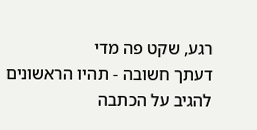רגע, שקט פה מדי
דעתך חשובה - תהיו הראשונים להגיב על הכתבה